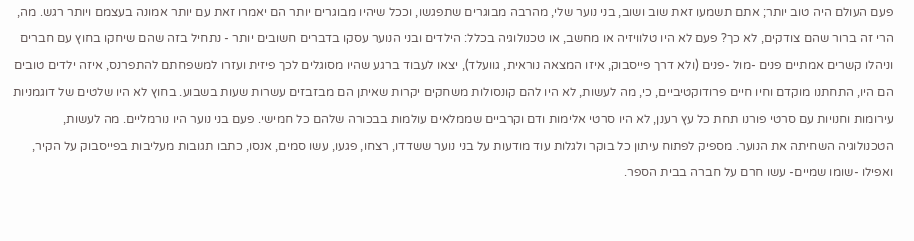פעם העולם היה טוב יותר; אתם תשמעו זאת שוב ושוב, בני נוער שלי, מהרבה מבוגרים שתפגשו, וככל שיהיו מבוגרים יותר הם יאמרו זאת עם יותר אמונה בעצמם ויותר רגש. מה, הרי זה ברור שהם צודקים, לא כך? פעם לא היו טלוויזיה או מחשב, או טכנולוגיה בכלל: הילדים ובני הנוער עסקו בדברים חשובים יותר - נתחיל בזה שהם שיחקו בחוץ עם חברים וניהלו קשרים אמתיים פנים -מול -פנים (ולא דרך פייסבוק, איזו המצאה נוראית, גוועלד), יצאו לעבוד ברגע שהיו מסוגלים לכך פיזית ועזרו למשפחתם להתפרנס, איזה ילדים טובים הם היו, התחתנו מוקדם וחיו חיים פרודוקטיביים, כי, מה לעשות, לא היו להם קונסולות משחקים יקרות שאיתן הם מבזבזים עשרות שעות בשבוע. בחוץ לא היו שלטים של דוגמניות עירומות וחנויות עם סרטי פורנו תחת כל עץ רענן, לא היו סרטי אלימות ודם וקרביים שממלאים עולמות בבכורה שלהם כל חמישי. פעם בני נוער היו נורמליים. מה לעשות, הטכנולוגיה השחיתה את הנוער. מספיק לפתוח עיתון כל בוקר ולגלות עוד מודעות על בני נוער ששדדו, רצחו, פגעו, עשו סמים, אנסו, כתבו תגובות מעליבות בפייסבוק על הקיר, ואפילו -שומו שמיים- עשו חרם על חברה בבית הספר.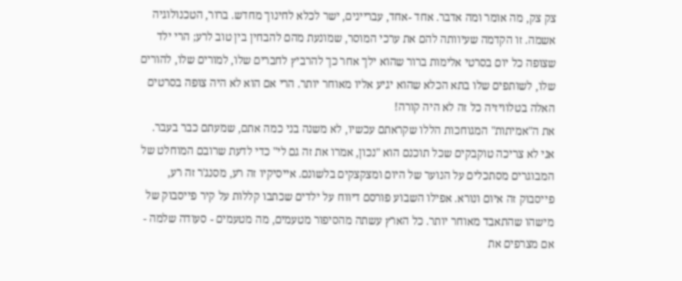צק צק, מה אומר ומה אדבר. אחד -אחד, עבריינים, ישר לכלא לחינוך מחדש. ברור, הטכנולוגיה אשמה. זו הקדמה שעיוותה להם את ערכי המוסר, שמונעת מהם להבחין בין טוב לרע; הרי ילד שצופה כל יום בסרטי אלימות ברור שהוא ילך אחר כך להרביץ לחברים שלו, למורים שלו, להורים שלו, לשותפים שלו בתא הכלא שהוא יגיע אליו מאוחר יותר. הרי אם הוא לא היה צופה בסרטים האלה בטלוויזיה כל זה לא היה קורה!
את ה"אמיתות" המגוחכות הללו שקראתם עכשיו, לא משנה בני כמה אתם, שמעתם כבר בעבר. אני לא צריכה טוקבקים שכל תוכנם הוא "נכון, אמרו את זה גם לי" כדי לדעת שרובם המוחלט של המבוגרים מסתכלים על הנוער של היום ומצקצקים בלשונם. אייסיקיו זה רע, מסנג'ר זה רע, פייסבוק זה איום ונורא. אפילו השבוע פורסם דיווח על ילדים שכתבו קללות על קיר פייסבוק של מישהו שהתאבד מאוחר יותר. כל הארץ עשתה מהסיפור מטעמים, מה מטעמים - סעודה שלמה - אם מצרפים את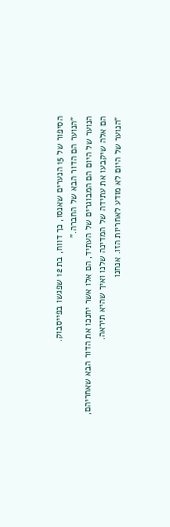הסיפור של 15 הנערים שאנסו, כך דווח, בת 12 שפגשו בפייסבוק.
"הנוער הם הדור הבא של החברה."
הנוער של היום הם המבוגרים של העתיד, הם אלו אשר יחנכו את הדור הבא שאחריהם, הם אלה שיקבעו את עתידה של המדינה שלנו ואיך שהיא תיראה.
"הנוער של היום לא מודע לאחריות הזו. אנחנו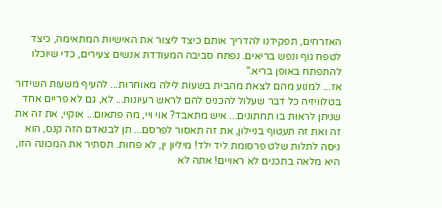האזרחים, תפקידנו להדריך אותם כיצד ליצור את האישיות המתאימה, כיצד לטפח גוף ונפש בריאים. נפתח סביבה המעודדת אנשים צעירים, כדי שיוכלו להתפתח באופן בריא."
אז... למנוע מהם לצאת מהבית בשעות לילה מאוחרות... להעיף משעות השידור בטלוויזיה כל דבר שעלול להכניס להם לראש רעיונות... לא, גם לא פריים אחד שניתן לראות בו תחתונים... איש מתאבד? אוי ויי, מה פתאום... אוקיי, את זה את זה ואת זה תעטוף בניילון, את זה תאסור לפרסם... תן לבנאדם הזה קנס, הוא ניסה לתלות שלט פרסומת ליד ילד! מיליון ין, לא פחות. תסתיר את המכונה הזו, היא מלאה בתכנים לא ראויים! אתה לא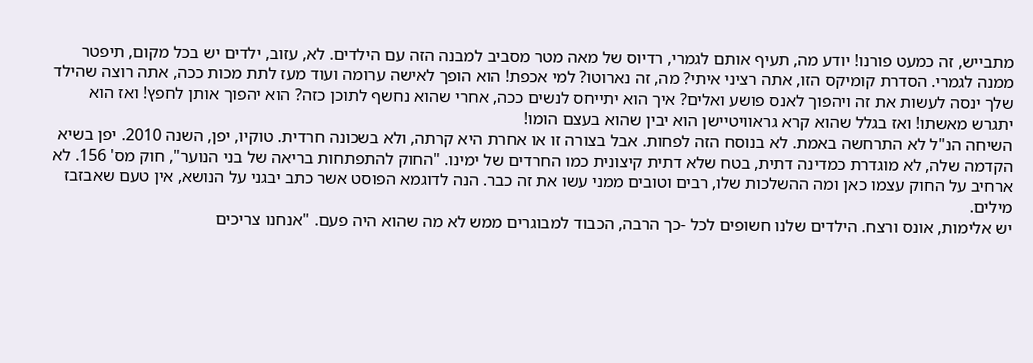מתבייש, זה כמעט פורנו! יודע מה, תעיף אותם לגמרי, רדיוס של מאה מטר מסביב למבנה הזה עם הילדים. לא, עזוב, ילדים יש בכל מקום, תיפטר ממנה לגמרי. הסדרת קומיקס הזו, אתה רציני איתי? מה, זה נארוטו? למי אכפת! הוא הופך לאישה ערומה ועוד מעז לתת מכות ככה, אתה רוצה שהילד שלך ינסה לעשות את זה ויהפוך לאנס פושע ואלים? איך הוא יתייחס לנשים ככה, אחרי שהוא נחשף לתוכן כזה? הוא יהפוך אותן לחפץ! ואז הוא יתגרש מאשתו! ואז בגלל שהוא קרא גראוויטיישן הוא יבין שהוא בעצם הומו!
השיחה הנ"ל לא התרחשה באמת. לא בנוסח הזה לפחות. אבל בצורה זו או אחרת היא קרתה, ולא בשכונה חרדית. טוקיו, יפן, השנה 2010. יפן בשיא הקדמה שלה, לא מוגדרת כמדינה דתית, בטח שלא דתית קיצונית כמו החרדים של ימינו. "החוק להתפתחות בריאה של בני הנוער", חוק מס' 156. לא ארחיב על החוק עצמו כאן ומה ההשלכות שלו, רבים וטובים ממני עשו את זה כבר. הנה לדוגמא הפוסט אשר כתב יבגני על הנושא, אין טעם שאבזבז מילים.
יש אלימות, אונס ורצח. הילדים שלנו חשופים לכל -כך הרבה, הכבוד למבוגרים ממש לא מה שהוא היה פעם. "אנחנו צריכים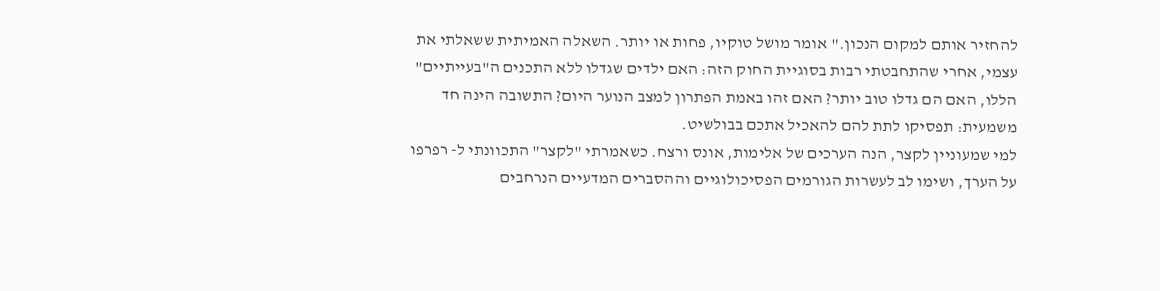להחזיר אותם למקום הנכון." אומר מושל טוקיו, פחות או יותר. השאלה האמיתית ששאלתי את עצמי, אחרי שהתחבטתי רבות בסוגיית החוק הזה: האם ילדים שגדלו ללא התכנים ה"בעייתיים" הללו, האם הם גדלו טוב יותר? האם זהו באמת הפתרון למצב הנוער היום? התשובה הינה חד משמעית: תפסיקו לתת להם להאכיל אתכם בבולשיט.
למי שמעוניין לקצר, הנה הערכים של אלימות, אונס ורצח. כשאמרתי "לקצר" התכוונתי ל- רפרפו על הערך, ושימו לב לעשרות הגורמים הפסיכולוגיים וההסברים המדעיים הנרחבים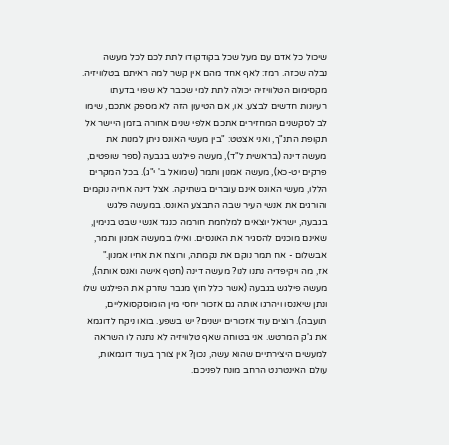שיכול כל אדם עם מעל שכל בקודקודו לתת לכם לכל מעשה נבלה שכזה. רמז: לאף אחד מהם אין קשר למה ראיתם בטלוויזיה. מקסימום הטלוויזיה יכולה לתת למי שכבר לא שפוי בדעתו רעיונות חדשים לבצע. או, אם הטיעון הזה לא מספק אתכם, שימו לב לסקשנים המחזירים אתכם אלפי שנים אחורה בזמן היישר אל תקופת התנ"ך, ואני אצטט: "בין מעשי האונס ניתן למנות את מעשה דינה (בראשית ל"ד), מעשה פילגש בגבעה (ספר שופטים, פרקים יט-כא), מעשה אמנון ותמר (שמואל ב' י"ג). בכל המקרים הללו, מעשי האונס אינם עוברים בשתיקה. אצל דינה אחיה נוקמים והורגים את אנשי העיר שבה התבצע האונס. במעשה פלגש בגבעה, ישראל יוצאים למלחמת חורמה כנגד אנשי שבט בנימין, שאינם מוכנים להסגיר את האונסים. ואילו במעשה אמנון ותמר, אבשלום - אח תמר נוקם את נקמתה, ורוצח את אחיו אמנון."
אז, מה ויקיפדיה נתנו לנו? מעשה דינה (חטף אישה ואנס אותה), מעשה פילגש בגבעה (אשר כלל חוץ מגבר שזרק את הפילגש שלו ונתן שיאנסו ויהרגו אותה גם אזכור יחסי מין הומוסקסואליים, תועבה). רוצים עוד אזכורים ישנים? יש בשפע. בואו ניקח לדוגמא את ג'ק המרטש. אני בטוחה שאף טלוויזיה לא נתנה לו השראה למעשים היצירתיים שהוא עשה, נכון? אין צורך בעוד דוגמאות, עולם האינטרנט הרחב מונח לפניכם.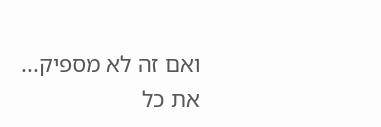ואם זה לא מספיק...
את כל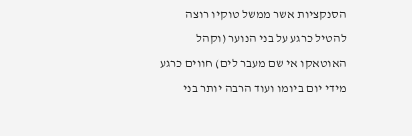הסנקציות אשר ממשל טוקיו רוצה להטיל כרגע על בני הנוער (וקהל האוטאקו אי שם מעבר לים) חווים כרגע מידי יום ביומו ועוד הרבה יותר בני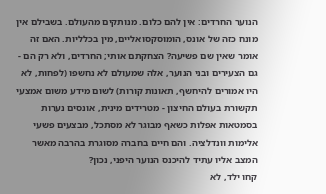הנוער החרדים: אין להם כלום. מנותקים מהעולם. בשבילם אין מונח כזה של אונס, הומוסקסואליים, מין בכלליות. האם זה אומר שאין שם פשיעה? הצחקתם אותי; החרדים, ולא רק הם - גם הצעירים ובני הנוער, אלה שמעולם לא נחשפו (לפחות, לא היו אמורים להיחשף, תאונות קורות) לשום מידע משום אמצעי תקשורת בעולם החיצון - מטרידים מינית, אונסים נערות בסמטאות אפלות כשאף מבוגר לא מסתכל, מבצעים פשעי אלימות וונדלציה. והם חיים בחברה מסוגרת בהרבה מאשר המצב אליו עתיד להיכנס הנוער היפני, נכון?
קחו ילד, לא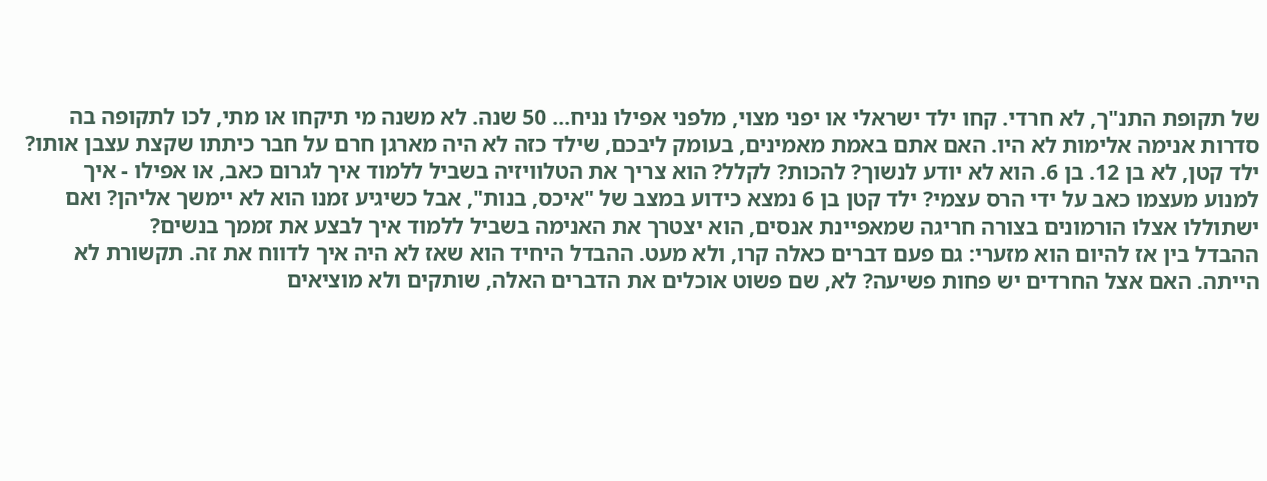של תקופת התנ"ך, לא חרדי. קחו ילד ישראלי או יפני מצוי, מלפני אפילו נניח... 50 שנה. לא משנה מי תיקחו או מתי, לכו לתקופה בה סדרות אנימה אלימות לא היו. האם אתם באמת מאמינים, בעומק ליבכם, שילד כזה לא היה מארגן חרם על חבר כיתתו שקצת עצבן אותו? ילד קטן, לא בן 12. בן 6. הוא לא יודע לנשוך? להכות? לקלל? הוא צריך את הטלוויזיה בשביל ללמוד איך לגרום כאב, או אפילו - איך למנוע מעצמו כאב על ידי הרס עצמי? ילד קטן בן 6 נמצא כידוע במצב של "איכס, בנות", אבל כשיגיע זמנו הוא לא יימשך אליהן? ואם ישתוללו אצלו הורמונים בצורה חריגה שמאפיינת אנסים, הוא יצטרך את האנימה בשביל ללמוד איך לבצע את זממך בנשים?
ההבדל בין אז להיום הוא מזערי: גם פעם דברים כאלה קרו, ולא מעט. ההבדל היחיד הוא שאז לא היה איך לדווח את זה. תקשורת לא הייתה. האם אצל החרדים יש פחות פשיעה? לא, שם פשוט אוכלים את הדברים האלה, שותקים ולא מוציאים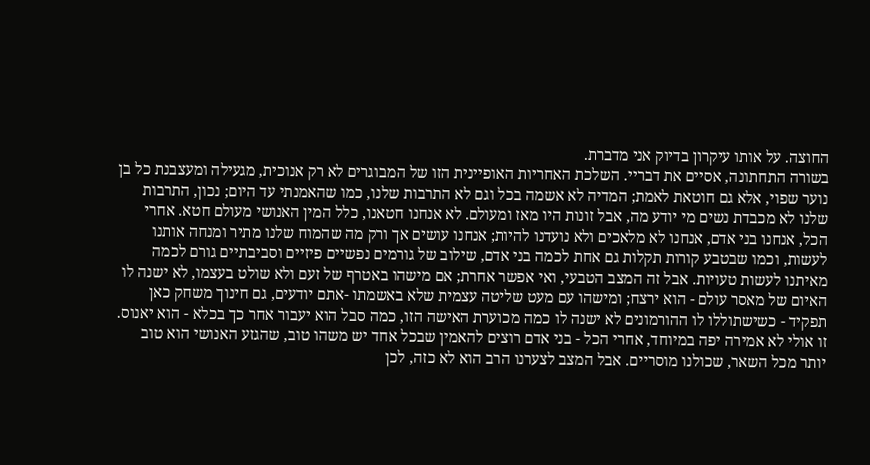החוצה. על אותו עיקרון בדיוק אני מדברת.
בשורה התחתונה, אסיים את דבריי. השלכת האחריות האופיינית הזו של המבוגרים לא רק אנוכית, מגעילה ומעצבנת כל בן נוער שפוי, אלא גם חוטאת לאמת; המדיה לא אשמה בכל וגם לא התרבות שלנו, כמו שהאמנתי עד היום; נכון, התרבות שלנו לא מכבדת נשים מי יודע מה, אבל זונות היו מאז ומעולם. לא אנחנו חטאנו, כלל המין האנושי מעולם חטא. אחרי הכל, אנחנו בני אדם, אנחנו לא מלאכים ולא נועדנו להיות; אנחנו עושים אך ורק מה שהמוח שלנו מתיר ומנחה אותנו לעשות, וכמו שבטבע קורות תקלות גם אחת לכמה בני אדם, שילוב של גורמים נפשיים פיזיים וסביבתיים גורם לכמה מאיתנו לעשות טעויות. אבל זה המצב הטבעי, ואי אפשר אחרת; אם מישהו באטרף של זעם ולא שולט בעצמו, לא ישנה לו האיום של מאסר עולם - הוא ירצח; ומישהו עם מעט שליטה עצמית שלא באשמתו -אתם יודעים, גם חינוך משחק כאן תפקיד - כשישתוללו לו ההורמונים לא ישנה לו כמה מכוערת האישה הזו, כמה סבל הוא יעבור אחר כך בכלא - הוא יאנוס. זו אולי לא אמירה יפה במיוחד, אחרי הכל - בני אדם רוצים להאמין שבכל אחד יש משהו טוב, שהגזע האנושי הוא טוב יותר מכל השאר, שכולנו מוסריים. אבל המצב לצערנו הרב הוא לא כזה, לכן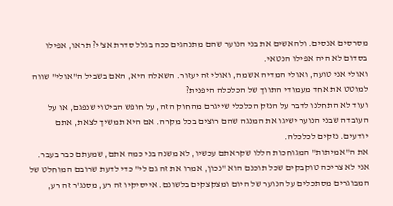מסרסים אנסים. ולהאשים את בני הנוער שהם מתנהגים ככה בגלל סדרת אצ'י? תראו, אפילו בסדום לא היה אפילו הנטאי.
ואולי אני טועה, ואולי המדיה אשמה, ואולי זה יעזור. השאלה היא, האם בשביל ה"אולי" שווה למוטט את אחד מעמודי התווך של הכלכלה היפנית?
ועוד לא התחלנו לדבר על הנזק הכלכלי שייגרם מהחוק הזה, על חופש הביטוי שנפגם, או על העובדה שבני הנוער ישיגו את המנגה שהם רוצים בכל מקרה. אם היא תמשיך לצאת, אתם יודעים. נזקים לכלכלה.
את ה"אמיתות" המגוחכות הללו שקראתם עכשיו, לא משנה בני כמה אתם, שמעתם כבר בעבר. אני לא צריכה טוקבקים שכל תוכנם הוא "נכון, אמרו את זה גם לי" כדי לדעת שרובם המוחלט של המבוגרים מסתכלים על הנוער של היום ומצקצקים בלשונם. אייסיקיו זה רע, מסנג'ר זה רע,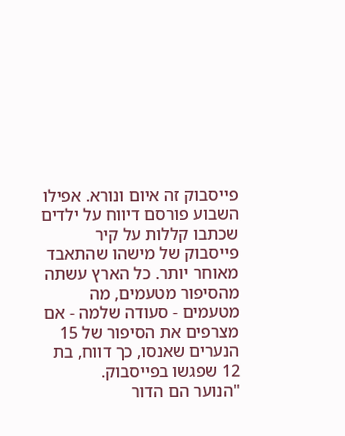פייסבוק זה איום ונורא. אפילו השבוע פורסם דיווח על ילדים שכתבו קללות על קיר פייסבוק של מישהו שהתאבד מאוחר יותר. כל הארץ עשתה מהסיפור מטעמים, מה מטעמים - סעודה שלמה - אם מצרפים את הסיפור של 15 הנערים שאנסו, כך דווח, בת 12 שפגשו בפייסבוק.
"הנוער הם הדור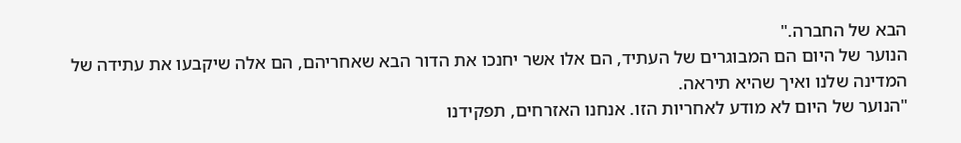הבא של החברה."
הנוער של היום הם המבוגרים של העתיד, הם אלו אשר יחנכו את הדור הבא שאחריהם, הם אלה שיקבעו את עתידה של המדינה שלנו ואיך שהיא תיראה.
"הנוער של היום לא מודע לאחריות הזו. אנחנו האזרחים, תפקידנו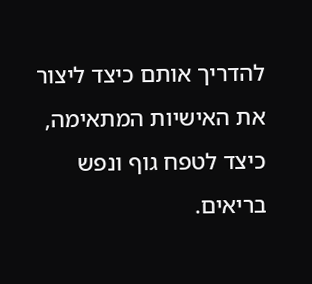להדריך אותם כיצד ליצור את האישיות המתאימה, כיצד לטפח גוף ונפש בריאים.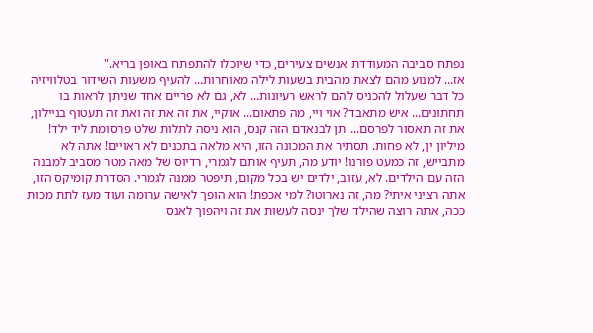נפתח סביבה המעודדת אנשים צעירים, כדי שיוכלו להתפתח באופן בריא."
אז... למנוע מהם לצאת מהבית בשעות לילה מאוחרות... להעיף משעות השידור בטלוויזיה כל דבר שעלול להכניס להם לראש רעיונות... לא, גם לא פריים אחד שניתן לראות בו תחתונים... איש מתאבד? אוי ויי, מה פתאום... אוקיי, את זה את זה ואת זה תעטוף בניילון, את זה תאסור לפרסם... תן לבנאדם הזה קנס, הוא ניסה לתלות שלט פרסומת ליד ילד! מיליון ין, לא פחות. תסתיר את המכונה הזו, היא מלאה בתכנים לא ראויים! אתה לא מתבייש, זה כמעט פורנו! יודע מה, תעיף אותם לגמרי, רדיוס של מאה מטר מסביב למבנה הזה עם הילדים. לא, עזוב, ילדים יש בכל מקום, תיפטר ממנה לגמרי. הסדרת קומיקס הזו, אתה רציני איתי? מה, זה נארוטו? למי אכפת! הוא הופך לאישה ערומה ועוד מעז לתת מכות ככה, אתה רוצה שהילד שלך ינסה לעשות את זה ויהפוך לאנס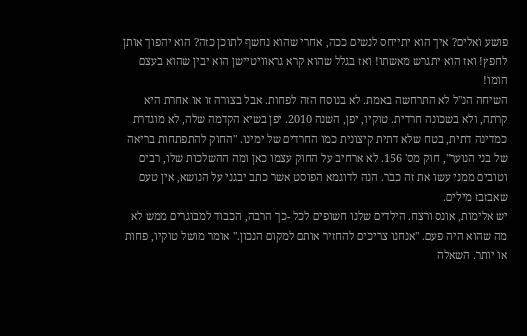פושע ואלים? איך הוא יתייחס לנשים ככה, אחרי שהוא נחשף לתוכן כזה? הוא יהפוך אותן לחפץ! ואז הוא יתגרש מאשתו! ואז בגלל שהוא קרא גראוויטיישן הוא יבין שהוא בעצם הומו!
השיחה הנ"ל לא התרחשה באמת. לא בנוסח הזה לפחות. אבל בצורה זו או אחרת היא קרתה, ולא בשכונה חרדית. טוקיו, יפן, השנה 2010. יפן בשיא הקדמה שלה, לא מוגדרת כמדינה דתית, בטח שלא דתית קיצונית כמו החרדים של ימינו. "החוק להתפתחות בריאה של בני הנוער", חוק מס' 156. לא ארחיב על החוק עצמו כאן ומה ההשלכות שלו, רבים וטובים ממני עשו את זה כבר. הנה לדוגמא הפוסט אשר כתב יבגני על הנושא, אין טעם שאבזבז מילים.
יש אלימות, אונס ורצח. הילדים שלנו חשופים לכל -כך הרבה, הכבוד למבוגרים ממש לא מה שהוא היה פעם. "אנחנו צריכים להחזיר אותם למקום הנכון." אומר מושל טוקיו, פחות או יותר. השאלה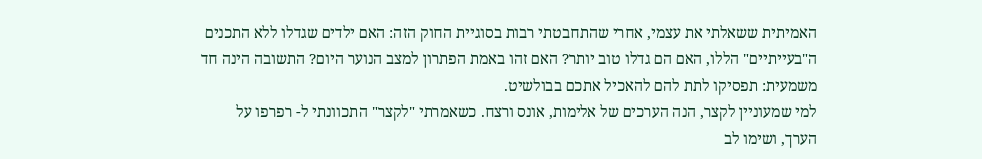האמיתית ששאלתי את עצמי, אחרי שהתחבטתי רבות בסוגיית החוק הזה: האם ילדים שגדלו ללא התכנים ה"בעייתיים" הללו, האם הם גדלו טוב יותר? האם זהו באמת הפתרון למצב הנוער היום? התשובה הינה חד משמעית: תפסיקו לתת להם להאכיל אתכם בבולשיט.
למי שמעוניין לקצר, הנה הערכים של אלימות, אונס ורצח. כשאמרתי "לקצר" התכוונתי ל- רפרפו על הערך, ושימו לב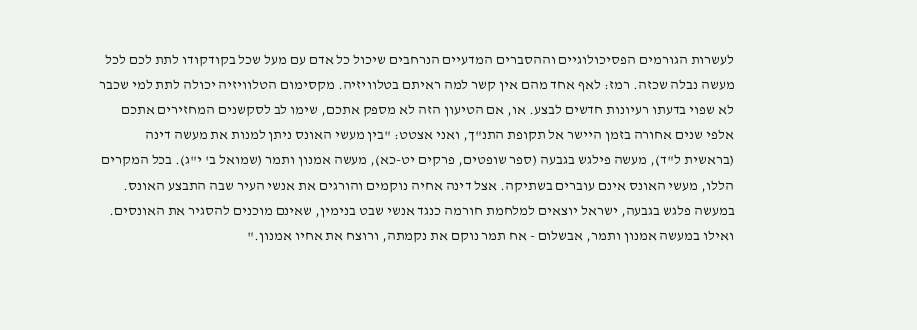לעשרות הגורמים הפסיכולוגיים וההסברים המדעיים הנרחבים שיכול כל אדם עם מעל שכל בקודקודו לתת לכם לכל מעשה נבלה שכזה. רמז: לאף אחד מהם אין קשר למה ראיתם בטלוויזיה. מקסימום הטלוויזיה יכולה לתת למי שכבר לא שפוי בדעתו רעיונות חדשים לבצע. או, אם הטיעון הזה לא מספק אתכם, שימו לב לסקשנים המחזירים אתכם אלפי שנים אחורה בזמן היישר אל תקופת התנ"ך, ואני אצטט: "בין מעשי האונס ניתן למנות את מעשה דינה (בראשית ל"ד), מעשה פילגש בגבעה (ספר שופטים, פרקים יט-כא), מעשה אמנון ותמר (שמואל ב' י"ג). בכל המקרים הללו, מעשי האונס אינם עוברים בשתיקה. אצל דינה אחיה נוקמים והורגים את אנשי העיר שבה התבצע האונס. במעשה פלגש בגבעה, ישראל יוצאים למלחמת חורמה כנגד אנשי שבט בנימין, שאינם מוכנים להסגיר את האונסים. ואילו במעשה אמנון ותמר, אבשלום - אח תמר נוקם את נקמתה, ורוצח את אחיו אמנון."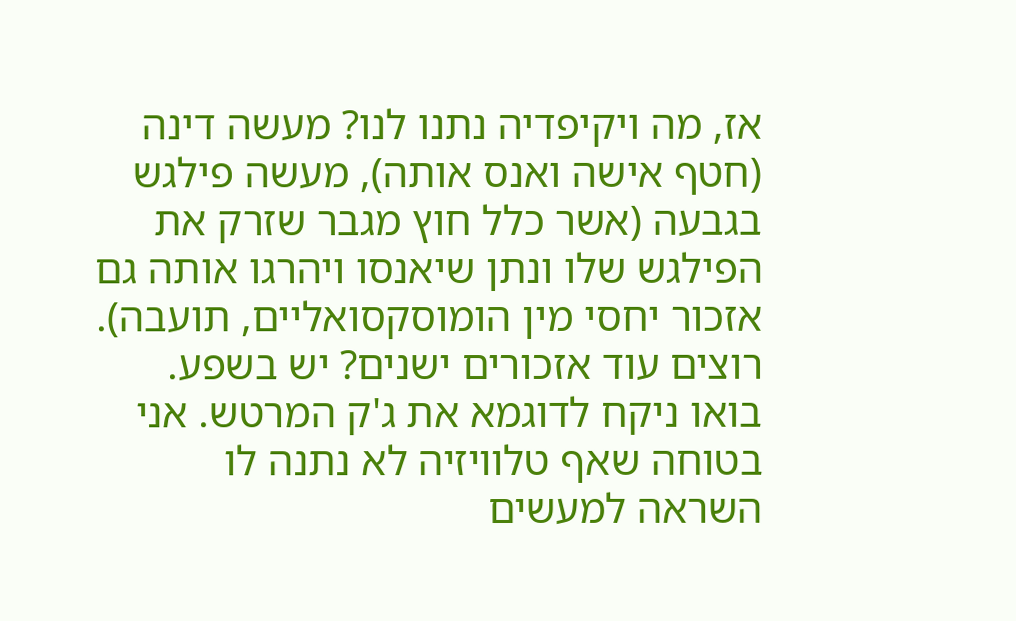אז, מה ויקיפדיה נתנו לנו? מעשה דינה (חטף אישה ואנס אותה), מעשה פילגש בגבעה (אשר כלל חוץ מגבר שזרק את הפילגש שלו ונתן שיאנסו ויהרגו אותה גם אזכור יחסי מין הומוסקסואליים, תועבה). רוצים עוד אזכורים ישנים? יש בשפע. בואו ניקח לדוגמא את ג'ק המרטש. אני בטוחה שאף טלוויזיה לא נתנה לו השראה למעשים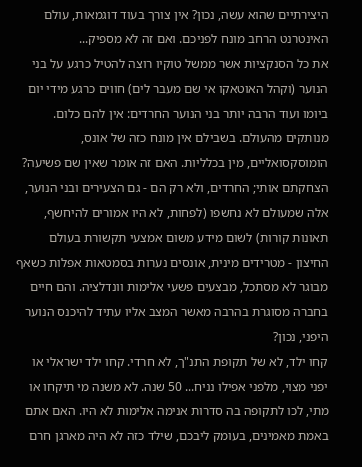היצירתיים שהוא עשה, נכון? אין צורך בעוד דוגמאות, עולם האינטרנט הרחב מונח לפניכם. ואם זה לא מספיק...
את כל הסנקציות אשר ממשל טוקיו רוצה להטיל כרגע על בני הנוער (וקהל האוטאקו אי שם מעבר לים) חווים כרגע מידי יום ביומו ועוד הרבה יותר בני הנוער החרדים: אין להם כלום. מנותקים מהעולם. בשבילם אין מונח כזה של אונס, הומוסקסואליים, מין בכלליות. האם זה אומר שאין שם פשיעה? הצחקתם אותי; החרדים, ולא רק הם - גם הצעירים ובני הנוער, אלה שמעולם לא נחשפו (לפחות, לא היו אמורים להיחשף, תאונות קורות) לשום מידע משום אמצעי תקשורת בעולם החיצון - מטרידים מינית, אונסים נערות בסמטאות אפלות כשאף מבוגר לא מסתכל, מבצעים פשעי אלימות וונדלציה. והם חיים בחברה מסוגרת בהרבה מאשר המצב אליו עתיד להיכנס הנוער היפני, נכון?
קחו ילד, לא של תקופת התנ"ך, לא חרדי. קחו ילד ישראלי או יפני מצוי, מלפני אפילו נניח... 50 שנה. לא משנה מי תיקחו או מתי, לכו לתקופה בה סדרות אנימה אלימות לא היו. האם אתם באמת מאמינים, בעומק ליבכם, שילד כזה לא היה מארגן חרם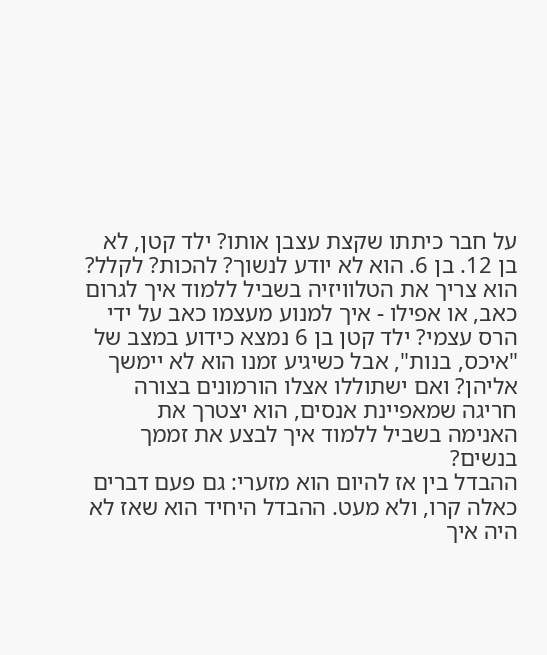על חבר כיתתו שקצת עצבן אותו? ילד קטן, לא בן 12. בן 6. הוא לא יודע לנשוך? להכות? לקלל? הוא צריך את הטלוויזיה בשביל ללמוד איך לגרום כאב, או אפילו - איך למנוע מעצמו כאב על ידי הרס עצמי? ילד קטן בן 6 נמצא כידוע במצב של "איכס, בנות", אבל כשיגיע זמנו הוא לא יימשך אליהן? ואם ישתוללו אצלו הורמונים בצורה חריגה שמאפיינת אנסים, הוא יצטרך את האנימה בשביל ללמוד איך לבצע את זממך בנשים?
ההבדל בין אז להיום הוא מזערי: גם פעם דברים כאלה קרו, ולא מעט. ההבדל היחיד הוא שאז לא היה איך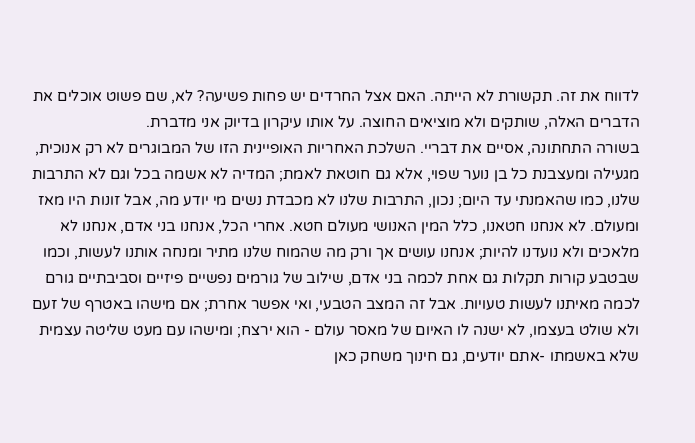לדווח את זה. תקשורת לא הייתה. האם אצל החרדים יש פחות פשיעה? לא, שם פשוט אוכלים את הדברים האלה, שותקים ולא מוציאים החוצה. על אותו עיקרון בדיוק אני מדברת.
בשורה התחתונה, אסיים את דבריי. השלכת האחריות האופיינית הזו של המבוגרים לא רק אנוכית, מגעילה ומעצבנת כל בן נוער שפוי, אלא גם חוטאת לאמת; המדיה לא אשמה בכל וגם לא התרבות שלנו, כמו שהאמנתי עד היום; נכון, התרבות שלנו לא מכבדת נשים מי יודע מה, אבל זונות היו מאז ומעולם. לא אנחנו חטאנו, כלל המין האנושי מעולם חטא. אחרי הכל, אנחנו בני אדם, אנחנו לא מלאכים ולא נועדנו להיות; אנחנו עושים אך ורק מה שהמוח שלנו מתיר ומנחה אותנו לעשות, וכמו שבטבע קורות תקלות גם אחת לכמה בני אדם, שילוב של גורמים נפשיים פיזיים וסביבתיים גורם לכמה מאיתנו לעשות טעויות. אבל זה המצב הטבעי, ואי אפשר אחרת; אם מישהו באטרף של זעם ולא שולט בעצמו, לא ישנה לו האיום של מאסר עולם - הוא ירצח; ומישהו עם מעט שליטה עצמית שלא באשמתו -אתם יודעים, גם חינוך משחק כאן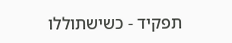תפקיד - כשישתוללו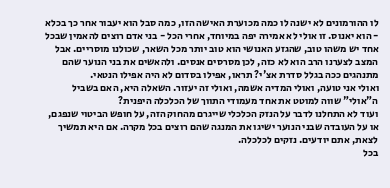לו ההורמונים לא ישנה לו כמה מכוערת האישה הזו, כמה סבל הוא יעבור אחר כך בכלא - הוא יאנוס. זו אולי לא אמירה יפה במיוחד, אחרי הכל - בני אדם רוצים להאמין שבכל אחד יש משהו טוב, שהגזע האנושי הוא טוב יותר מכל השאר, שכולנו מוסריים. אבל המצב לצערנו הרב הוא לא כזה, לכן מסרסים אנסים. ולהאשים את בני הנוער שהם מתנהגים ככה בגלל סדרת אצ'י? תראו, אפילו בסדום לא היה אפילו הנטאי.
ואולי אני טועה, ואולי המדיה אשמה, ואולי זה יעזור. השאלה היא, האם בשביל ה"אולי" שווה למוטט את אחד מעמודי התווך של הכלכלה היפנית?
ועוד לא התחלנו לדבר על הנזק הכלכלי שייגרם מהחוק הזה, על חופש הביטוי שנפגם, או על העובדה שבני הנוער ישיגו את המנגה שהם רוצים בכל מקרה. אם היא תמשיך לצאת, אתם יודעים. נזקים לכלכלה.
בכל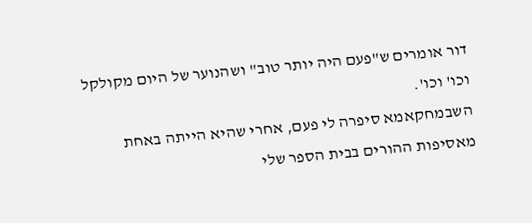דור אומרים ש"פעם היה יותר טוב" ושהנוער של היום מקולקל וכו' וכו'.
השבמחקאמא סיפרה לי פעם, אחרי שהיא הייתה באחת מאסיפות ההורים בבית הספר שלי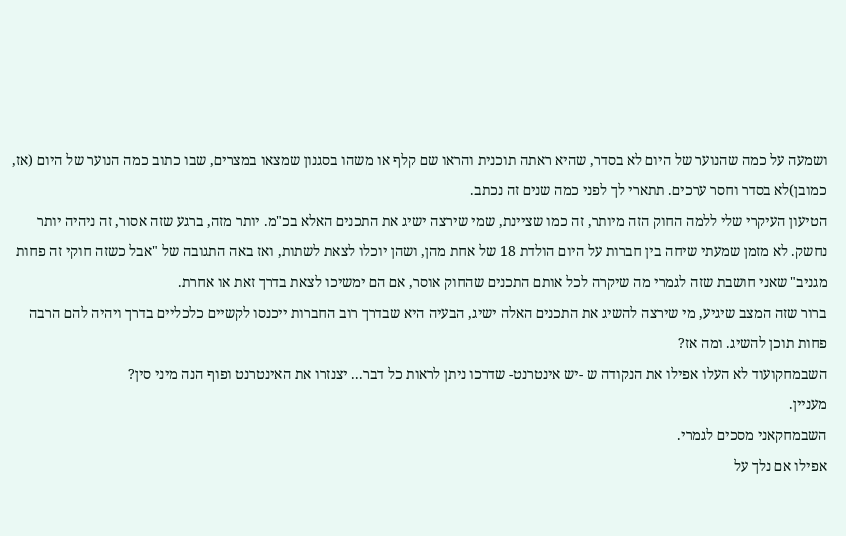ושמעה על כמה שהנוער של היום לא בסדר, שהיא ראתה תוכנית והראו שם קלף או משהו בסגנון שמצאו במצרים, שבו כתוב כמה הנוער של היום (אז, כמובן)לא בסדר וחסר ערכים. תתארי לך לפני כמה שנים זה נכתב.
הטיעון העיקרי שלי ללמה החוק הזה מיותר, זה כמו שציינת, שמי שירצה ישיג את התכנים האלא בכ"מ. יותר מזה, ברגע שזה אסור, זה ניהיה יותר נחשק. לא מזמן שמעתי שיחה בין חברות על היום הולדת 18 של אחת מהן, ושהן יוכלו לצאת לשתות, ואז באה התגובה של "אבל כשזה חוקי זה פחות מגניב" שאני חושבת שזה לגמרי מה שיקרה לכל אותם התכנים שהחוק אוסר, אם הם ימשיכו לצאת בדרך זאת או אחרת.
ברור שזה המצב שיגיע, מי שירצה להשיג את התכנים האלה ישיג, הבעיה היא שבדרך רוב החברות ייכנסו לקשיים כלכליים בדרך ויהיה להם הרבה פחות תוכן להשיג. ומה אז?
השבמחקועוד לא העלו אפילו את הנקודה ש -יש אינטרנט- שדרכו ניתן לראות כל דבר... יצנזרו את האינטרנט ופוף הנה מיני סין?
מעניין.
השבמחקאני מסכים לגמרי.
אפילו אם נלך על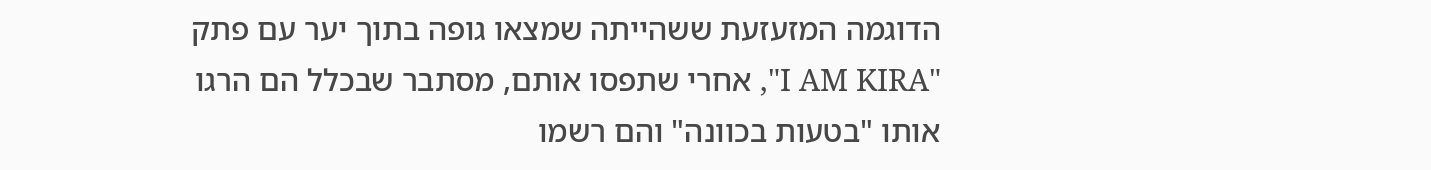הדוגמה המזעזעת ששהייתה שמצאו גופה בתוך יער עם פתק "I AM KIRA", אחרי שתפסו אותם, מסתבר שבכלל הם הרגו אותו "בטעות בכוונה" והם רשמו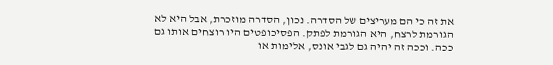את זה כי הם מעריצים של הסדרה. נכון, הסדרה מוזכרת, אבל היא לא הגורמת לרצח, היא הגורמת לפתק. הפסיכופטים היו רוצחים אותו גם ככה. וככה זה יהיה גם לגבי אונס, אלימות או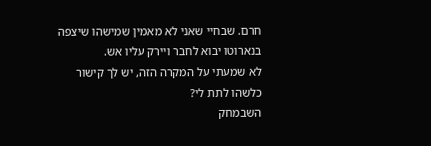חרם. שבחיי שאני לא מאמין שמישהו שיצפה בנארוטו יבוא לחבר ויירק עליו אש.
לא שמעתי על המקרה הזה, יש לך קישור כלשהו לתת לי?
השבמחק